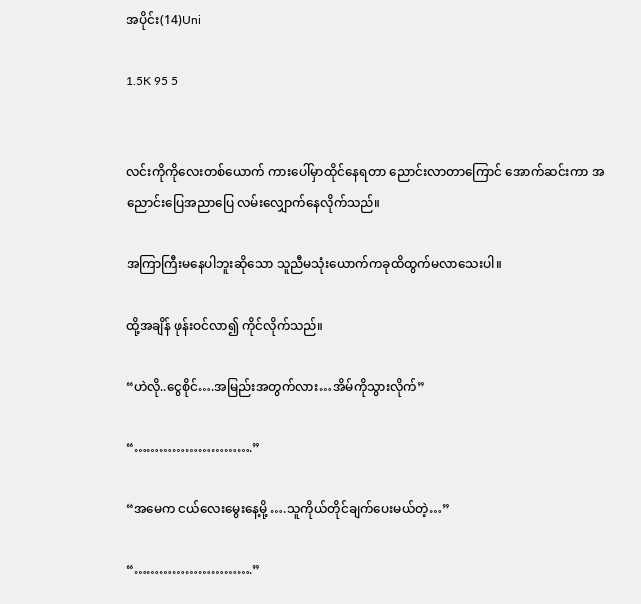အပိုင်း(14)Uni

1.5K 95 5


လင်းကိုကိုလေးတစ်ယောက် ကားပေါ်မှာထိုင်နေရတာ ညောင်းလာတာကြောင် အောက်ဆင်းကာ အညောင်းပြေအညာပြေ လမ်းလျှောက်နေလိုက်သည်။

အကြာကြီးမနေပါဘူးဆိုသော သူညီမသုံးယောက်ကခုထိထွက်မလာသေးပါ။

ထို့အချိန် ဖုန်းဝင်လာ၍ ကိုင်လိုက်သည်။

“ဟဲလို..ငွေစိုင်….အမြည်းအတွက်လား…အိမ်ကိုသွားလိုက်”

“……………………….”

“အမေက ငယ်လေးမွေးနေ့မို့ ….သူကိုယ်တိုင်ချက်ပေးမယ်တဲ့…”

“……………………….”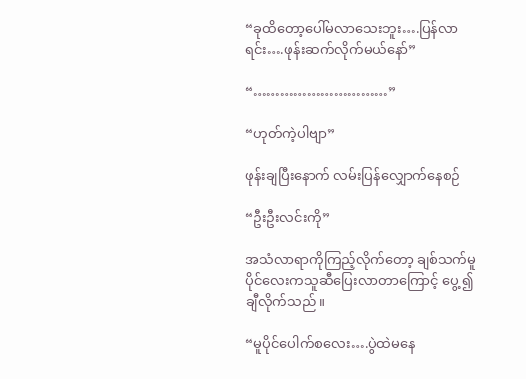“ခုထိတော့ပေါ်မလာသေးဘူး….ပြန်လာရင်း….ဖုန်းဆက်လိုက်မယ်နော်”

“…………………………”

“ဟုတ်ကဲ့ပါဗျာ”

ဖုန်းချပြီးနောက် လမ်းပြန်လျှောက်နေစဉ်

“ဦးဦးလင်းကို”

အသံလာရာကိုကြည့်လိုက်တော့ ချစ်သက်မူပိုင်လေးကသူဆီပြေးလာတာကြောင့် ပွေ့ ၍ချီလိုက်သည်။

“မူပိုင်ပေါက်စလေး….ပွဲထဲမနေ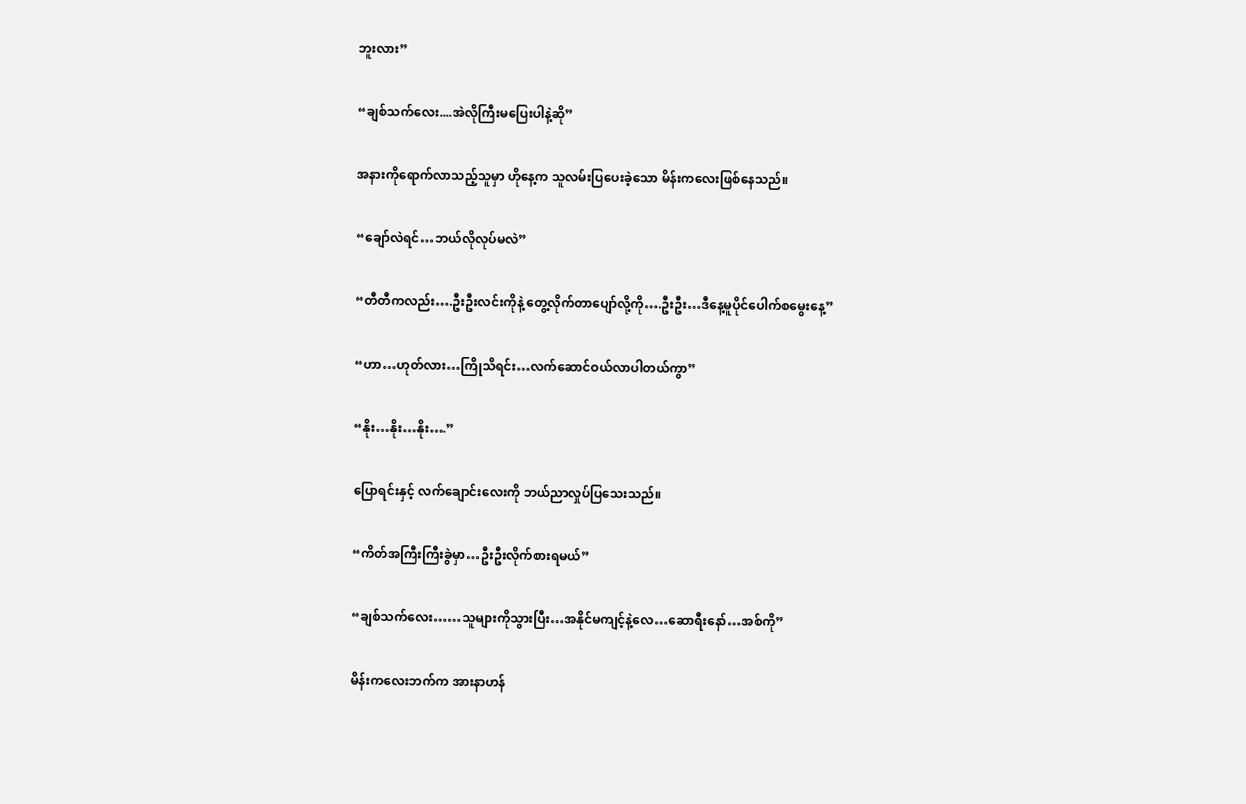ဘူးလား”

“ချစ်သက်လေး....အဲလိုကြီးမပြေးပါနဲ့ဆို”

အနားကိုရောက်လာသည့်သူမှာ ဟိုနေ့က သူလမ်းပြပေးခဲ့သော မိန်းကလေးဖြစ်နေသည်။

“ချော်လဲရင်…ဘယ်လိုလုပ်မလဲ”

“တီတီကလည်း….ဦးဦးလင်းကိုနဲ့ တွေ့လိုက်တာပျော်လို့ကို….ဦးဦး…ဒီနေ့မူပိုင်ပေါက်စမွေးနေ့”

“ဟာ…ဟုတ်လား…ကြိုသိရင်း…လက်ဆောင်ဝယ်လာပါတယ်ကွာ”

“နိုး…နိုး…နိုး….”

ပြောရင်းနှင့် လက်ချောင်းလေးကို ဘယ်ညာလှုပ်ပြသေးသည်။

“ကိတ်အကြီးကြီးခွဲမှာ…ဦးဦးလိုက်စားရမယ်”

“ချစ်သက်လေး……သူများကိုသွားပြီး…အနိုင်မကျင့်နဲ့လေ…ဆောရီးနော်…အစ်ကို”

မိန်းကလေးဘက်က အားနာဟန်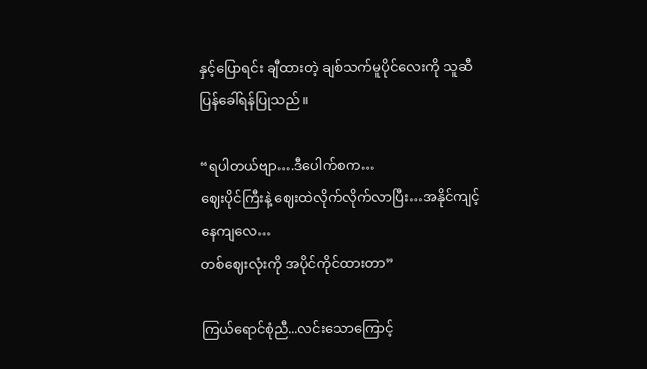နှင့်ပြောရင်း ချီထားတဲ့ ချစ်သက်မူပိုင်လေးကို သူဆီပြန်ခေါ်ရန်ပြုသည်။

“ရပါတယ်ဗျာ….ဒီပေါက်စက…
ဈေးပိုင်ကြီးနဲ့ ဈေးထဲလိုက်လိုက်လာပြီး…အနိုင်ကျင့်နေကျလေ…
တစ်ဈေးလုံးကို အပိုင်ကိုင်ထားတာ”

ကြယ်ရောင်စုံညီ...လင်းသောကြောင့်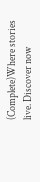(Complete)Where stories live. Discover now